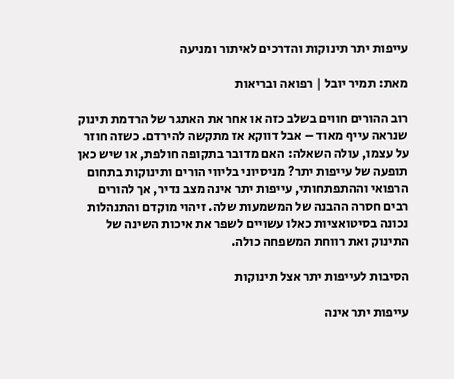עייפות יתר תינוקות והדרכים לאיתור ומניעה

מאת: תמיר יובל | רפואה ובריאות

רוב ההורים חווים בשלב כזה או אחר את האתגר של הרדמת תינוק שנראה עייף מאוד – אבל דווקא אז מתקשה להירדם. כשזה חוזר על עצמו, עולה השאלה: האם מדובר בתקופה חולפת, או שיש כאן תופעה של עייפות יתר? מניסיוני בליווי הורים ותינוקות בתחום הרפואי וההתפתחותי, עייפות יתר אינה מצב נדיר, אך להורים רבים חסרה ההבנה של המשמעות שלה. זיהוי מוקדם והתנהלות נכונה בסיטואציות כאלו עשויים לשפר את איכות השינה של התינוק ואת רווחת המשפחה כולה.

הסיבות לעייפות יתר אצל תינוקות

עייפות יתר אינה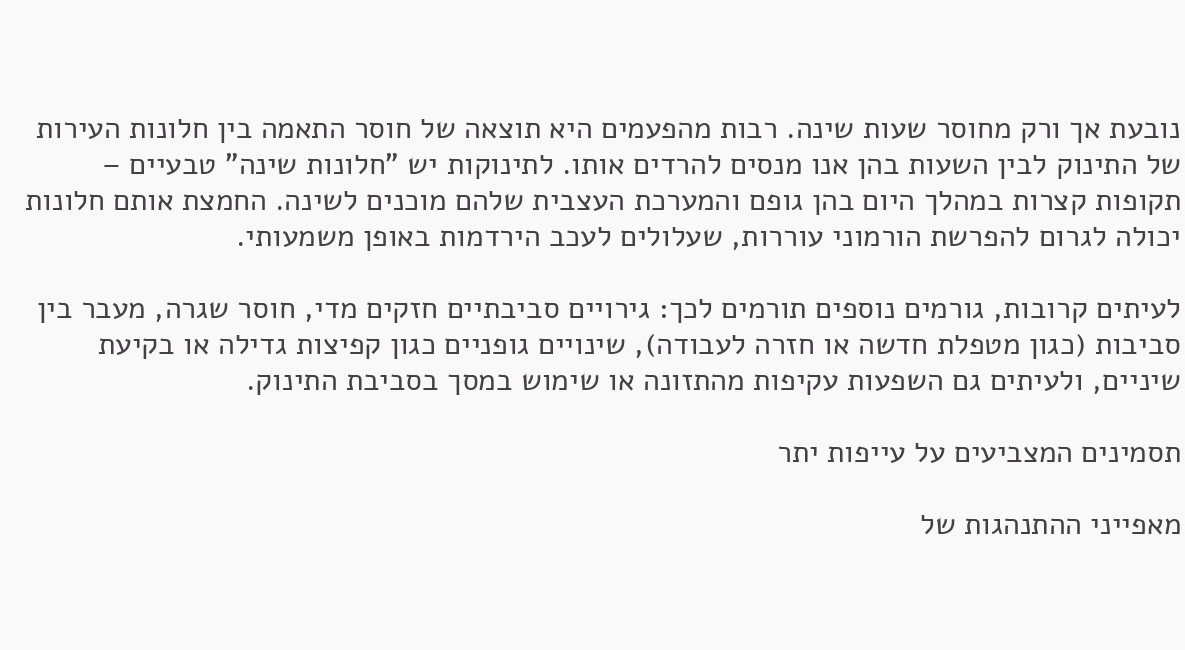נובעת אך ורק מחוסר שעות שינה. רבות מהפעמים היא תוצאה של חוסר התאמה בין חלונות העירות של התינוק לבין השעות בהן אנו מנסים להרדים אותו. לתינוקות יש "חלונות שינה" טבעיים – תקופות קצרות במהלך היום בהן גופם והמערכת העצבית שלהם מוכנים לשינה. החמצת אותם חלונות יכולה לגרום להפרשת הורמוני עוררות, שעלולים לעכב הירדמות באופן משמעותי.

לעיתים קרובות, גורמים נוספים תורמים לכך: גירויים סביבתיים חזקים מדי, חוסר שגרה, מעבר בין סביבות (כגון מטפלת חדשה או חזרה לעבודה), שינויים גופניים כגון קפיצות גדילה או בקיעת שיניים, ולעיתים גם השפעות עקיפות מהתזונה או שימוש במסך בסביבת התינוק.

תסמינים המצביעים על עייפות יתר

מאפייני ההתנהגות של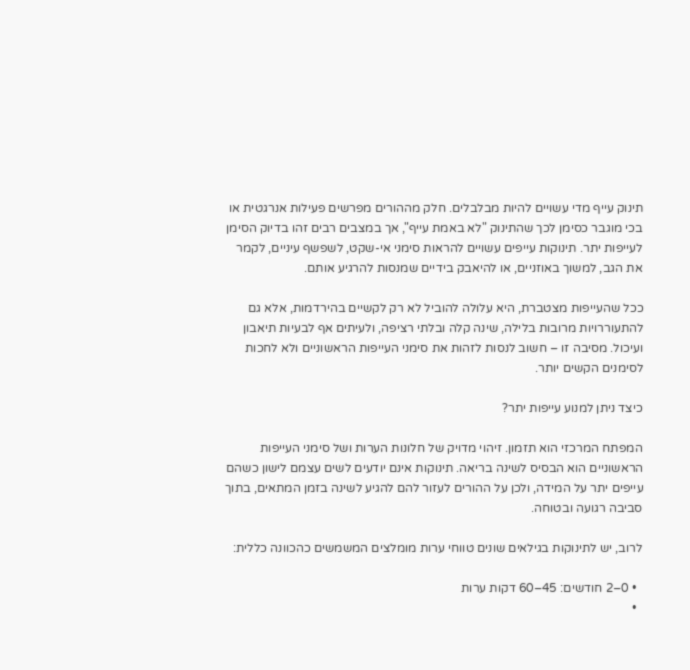תינוק עייף מדי עשויים להיות מבלבלים. חלק מההורים מפרשים פעילות אנרגטית או בכי מוגבר כסימן לכך שהתינוק "לא באמת עייף", אך במצבים רבים זהו בדיוק הסימן לעייפות יתר. תינוקות עייפים עשויים להראות סימני אי-שקט, לשפשף עיניים, לקמר את הגב, למשוך באוזניים, או להיאבק בידיים שמנסות להרגיע אותם.

ככל שהעייפות מצטברת, היא עלולה להוביל לא רק לקשיים בהירדמות, אלא גם להתעוררויות מרובות בלילה, שינה קלה ובלתי רציפה, ולעיתים אף לבעיות תיאבון ועיכול. מסיבה זו – חשוב לנסות לזהות את סימני העייפות הראשוניים ולא לחכות לסימנים הקשים יותר.

כיצד ניתן למנוע עייפות יתר?

המפתח המרכזי הוא תזמון. זיהוי מדויק של חלונות הערות ושל סימני העייפות הראשוניים הוא הבסיס לשינה בריאה. תינוקות אינם יודעים לשים עצמם לישון כשהם עייפים יתר על המידה, ולכן על ההורים לעזור להם להגיע לשינה בזמן המתאים, בתוך סביבה רגועה ובטוחה.

לרוב, יש לתינוקות בגילאים שונים טווחי ערות מומלצים המשמשים כהכוונה כללית:

  • 0–2 חודשים: 45–60 דקות ערות
  •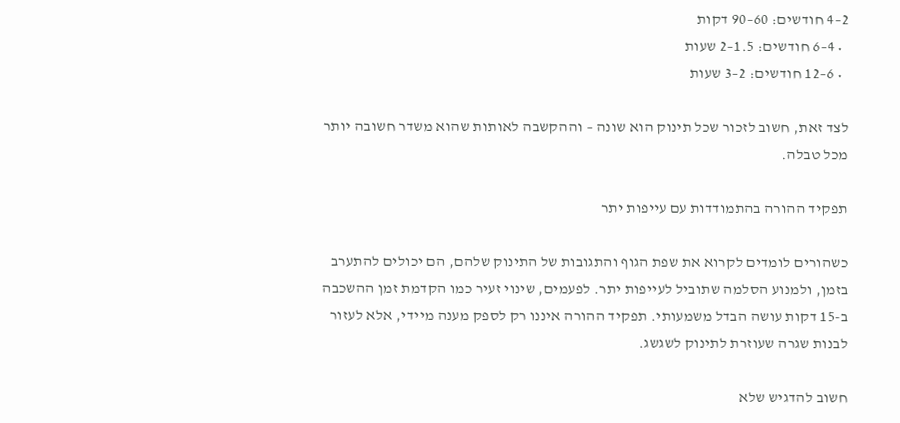2–4 חודשים: 60–90 דקות
  • 4–6 חודשים: 1.5–2 שעות
  • 6–12 חודשים: 2–3 שעות

לצד זאת, חשוב לזכור שכל תינוק הוא שונה – וההקשבה לאותות שהוא משדר חשובה יותר מכל טבלה.

תפקיד ההורה בהתמודדות עם עייפות יתר

כשהורים לומדים לקרוא את שפת הגוף והתגובות של התינוק שלהם, הם יכולים להתערב בזמן, ולמנוע הסלמה שתוביל לעייפות יתר. לפעמים, שינוי זעיר כמו הקדמת זמן ההשכבה ב-15 דקות עושה הבדל משמעותי. תפקיד ההורה איננו רק לספק מענה מיידי, אלא לעזור לבנות שגרה שעוזרת לתינוק לשגשג.

חשוב להדגיש שלא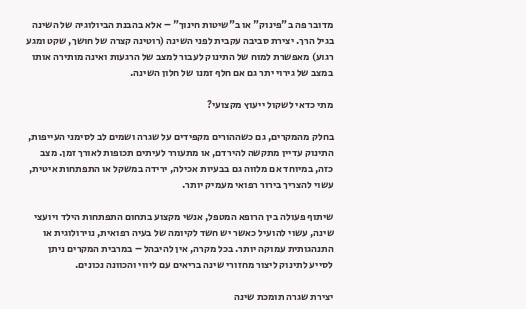מדובר פה ב"פינוק" או ב"שיטות חינוך" – אלא בהבנת הביולוגיה של השינה בגיל הרך. יצירת סביבה עקבית לפני השינה (רוטינה קצרה של חושך, שקט ומגע רגוע) מאפשרת למוח של התינוק לעבור למצב של הרגעות ואינה מותירה אותו במצב של גירוי יתר גם אם חלף זמנו של חלון השינה.

מתי כדאי לשקול ייעוץ מקצועי?

בחלק מהמקרים, גם כשההורים מקפידים על שגרה ושמים לב לסימני העייפות, התינוק עדיין מתקשה להירדם, או מתעורר לעיתים תכופות לאורך זמן. מצב כזה, במיוחד אם מלווה גם בבעיות אכילה, ירידה במשקל או התפתחות איטית, עשוי להצריך בירור רפואי מעמיק יותר.

שיתוף פעולה בין הרופא המטפל, אנשי מקצוע בתחום התפתחות הילד ויועצי שינה, עשוי להועיל כאשר יש חשד לקיומה של בעיה רפואית, נוירולוגית או התנהגותית עמוקה יותר. בכל מקרה, אין להיבהל – במרבית המקרים ניתן לסייע לתינוק ליצור מחזורי שינה בריאים עם ליווי והכוונה נכונים.

יצירת שגרה תומכת שינה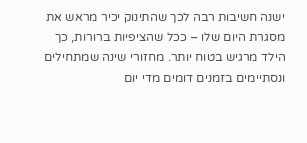ישנה חשיבות רבה לכך שהתינוק יכיר מראש את מסגרת היום שלו – ככל שהציפיות ברורות, כך הילד מרגיש בטוח יותר. מחזורי שינה שמתחילים ונסתיימים בזמנים דומים מדי יום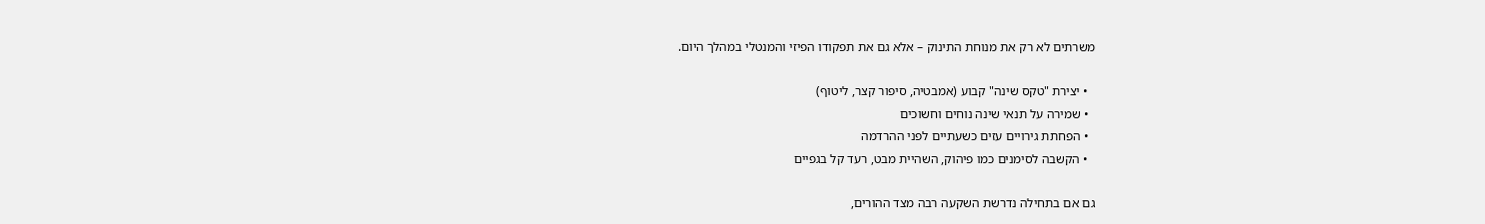משרתים לא רק את מנוחת התינוק – אלא גם את תפקודו הפיזי והמנטלי במהלך היום.

  • יצירת "טקס שינה" קבוע (אמבטיה, סיפור קצר, ליטוף)
  • שמירה על תנאי שינה נוחים וחשוכים
  • הפחתת גירויים עזים כשעתיים לפני ההרדמה
  • הקשבה לסימנים כמו פיהוק, השהיית מבט, רעד קל בגפיים

גם אם בתחילה נדרשת השקעה רבה מצד ההורים,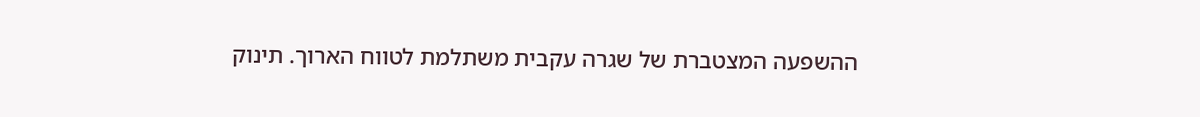ההשפעה המצטברת של שגרה עקבית משתלמת לטווח הארוך. תינוק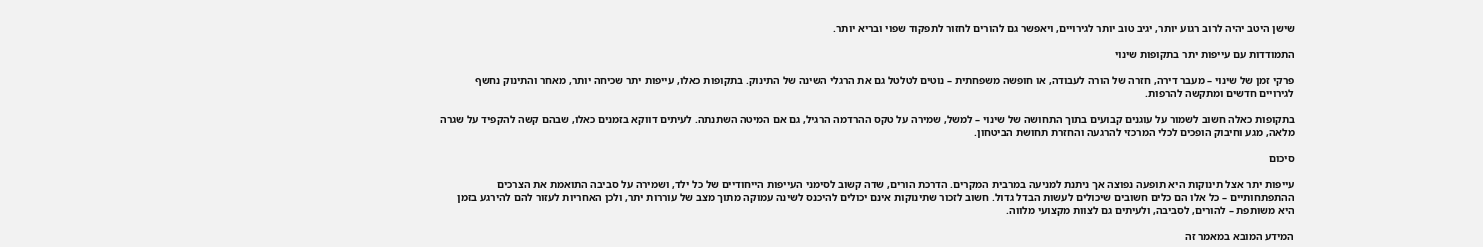שישן היטב יהיה לרוב רגוע יותר, יגיב טוב יותר לגירויים, ויאפשר גם להורים לחזור לתפקוד שפוי ובריא יותר.

התמודדות עם עייפות יתר בתקופות שינוי

פרקי זמן של שינוי – מעבר דירה, חזרה של הורה לעבודה, או חופשה משפחתית – נוטים לטלטל גם את הרגלי השינה של התינוק. בתקופות כאלו, עייפות יתר שכיחה יותר, מאחר והתינוק נחשף לגירויים חדשים ומתקשה להרפות.

בתקופות כאלה חשוב לשמור על עוגנים קבועים בתוך התחושה של שינוי – למשל, שמירה על טקס ההרדמה הרגיל, גם אם המיטה השתנתה. לעיתים דווקא בזמנים כאלו, שבהם קשה להקפיד על שגרה מלאה, מגע וחיבוק הופכים לכלי המרכזי להרגעה והחזרת תחושת הביטחון.

סיכום

עייפות יתר אצל תינוקות היא תופעה נפוצה אך ניתנת למניעה במרבית המקרים. הדרכת הורים, שדה קשוב לסימני העייפות הייחודיים של כל ילד, ושמירה על סביבה התואמת את הצרכים ההתפתחותיים – כל אלו הם כלים חשובים שיכולים לעשות הבדל גדול. חשוב לזכור שתינוקות אינם יכולים להיכנס לשינה עמוקה מתוך מצב של עוררות יתר, ולכן האחריות לעזור להם להירגע בזמן היא משותפת – להורים, לסביבה, ולעיתים גם לצוות מקצועי מלווה.

המידע המובא במאמר זה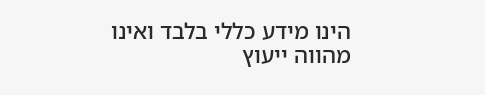הינו מידע כללי בלבד ואינו מהווה ייעוץ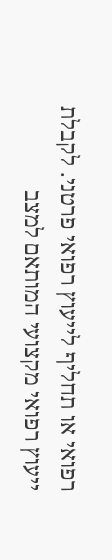רפואי או תחליף לייעוץ רפואי פרטני. לקבלת ייעוץ רפואי מקצועי המותאם למצב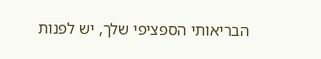הבריאותי הספציפי שלך, יש לפנות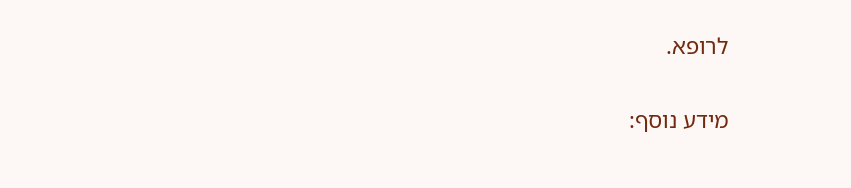לרופא.

מידע נוסף: